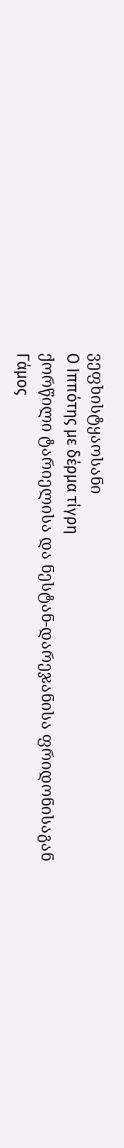ვეფხისტყაოსანი
Ο Ιππότης με δέρμα τίγρη
ქორწილი ტარიელისა და ნესტან-დარეჯანისა ფრიდონისაგან
Γάμος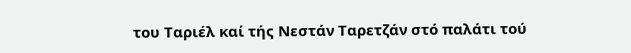του Ταριέλ καί τής Νεστάν Ταρετζάν στό παλάτι τού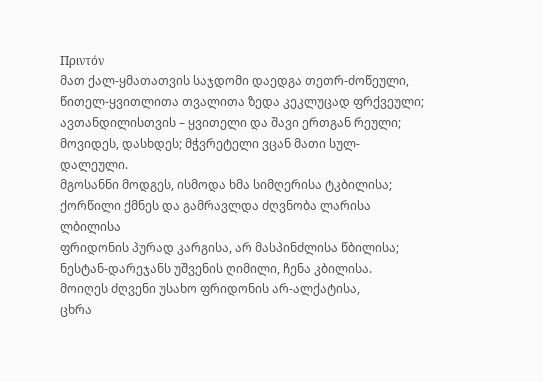Πριντόν
მათ ქალ-ყმათათვის საჯდომი დაედგა თეთრ-ძოწეული,
წითელ-ყვითლითა თვალითა ზედა კეკლუცად ფრქვეული;
ავთანდილისთვის – ყვითელი და შავი ერთგან რეული;
მოვიდეს, დასხდეს; მჭვრეტელი ვცან მათი სულ-დალეული.
მგოსანნი მოდგეს, ისმოდა ხმა სიმღერისა ტკბილისა;
ქორწილი ქმნეს და გამრავლდა ძღვნობა ლარისა ლბილისა
ფრიდონის პურად კარგისა, არ მასპინძლისა წბილისა;
ნესტან-დარეჯანს უშვენის ღიმილი, ჩენა კბილისა.
მოიღეს ძღვენი უსახო ფრიდონის არ-ალქატისა,
ცხრა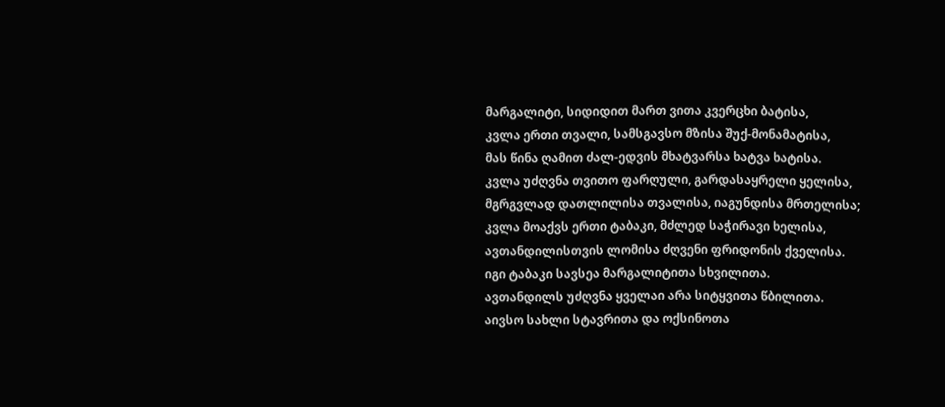მარგალიტი, სიდიდით მართ ვითა კვერცხი ბატისა,
კვლა ერთი თვალი, სამსგავსო მზისა შუქ-მონამატისა,
მას წინა ღამით ძალ-ედვის მხატვარსა ხატვა ხატისა.
კვლა უძღვნა თვითო ფარღული, გარდასაყრელი ყელისა,
მგრგვლად დათლილისა თვალისა, იაგუნდისა მრთელისა;
კვლა მოაქვს ერთი ტაბაკი, მძლედ საჭირავი ხელისა,
ავთანდილისთვის ლომისა ძღვენი ფრიდონის ქველისა.
იგი ტაბაკი სავსეა მარგალიტითა სხვილითა.
ავთანდილს უძღვნა ყველაი არა სიტყვითა წბილითა.
აივსო სახლი სტავრითა და ოქსინოთა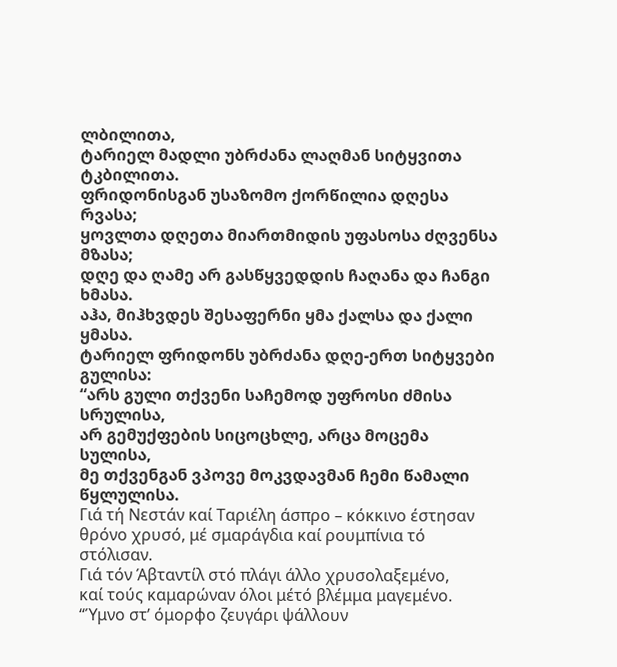ლბილითა,
ტარიელ მადლი უბრძანა ლაღმან სიტყვითა ტკბილითა.
ფრიდონისგან უსაზომო ქორწილია დღესა რვასა;
ყოვლთა დღეთა მიართმიდის უფასოსა ძღვენსა მზასა;
დღე და ღამე არ გასწყვედდის ჩაღანა და ჩანგი ხმასა.
აჰა, მიჰხვდეს შესაფერნი ყმა ქალსა და ქალი ყმასა.
ტარიელ ფრიდონს უბრძანა დღე-ერთ სიტყვები გულისა:
“არს გული თქვენი საჩემოდ უფროსი ძმისა სრულისა,
არ გემუქფების სიცოცხლე, არცა მოცემა სულისა,
მე თქვენგან ვპოვე მოკვდავმან ჩემი წამალი წყლულისა.
Γιά τή Νεστάν καί Ταριέλη άσπρο – κόκκινο έστησαν
θρόνο χρυσό, μέ σμαράγδια καί ρουμπίνια τό στόλισαν.
Γιά τόν Άβταντίλ στό πλάγι άλλο χρυσολαξεμένο,
καί τούς καμαρώναν όλοι μέτό βλέμμα μαγεμένο.
“Ύμνο στ’ όμορφο ζευγάρι ψάλλουν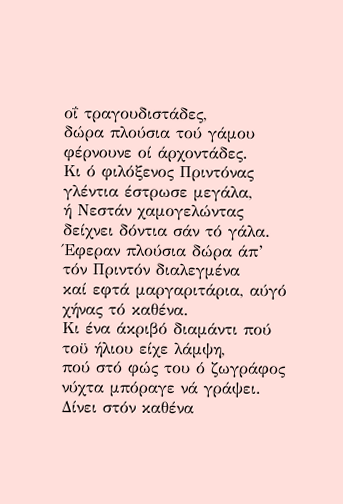οΐ τραγουδιστάδες,
δώρα πλούσια τού γάμου φέρνουνε οί άρχοντάδες.
Κι ό φιλόξενος Πριντόνας γλέντια έστρωσε μεγάλα,
ή Νεστάν χαμογελώντας δείχνει δόντια σάν τό γάλα.
Έφεραν πλούσια δώρα άπ’ τόν Πριντόν διαλεγμένα
καί εφτά μαργαριτάρια, αύγό χήνας τό καθένα.
Κι ένα άκριβό διαμάντι πού τοϋ ήλιου είχε λάμψη,
πού στό φώς του ό ζωγράφος νύχτα μπόραγε νά γράψει.
Δίνει στόν καθένα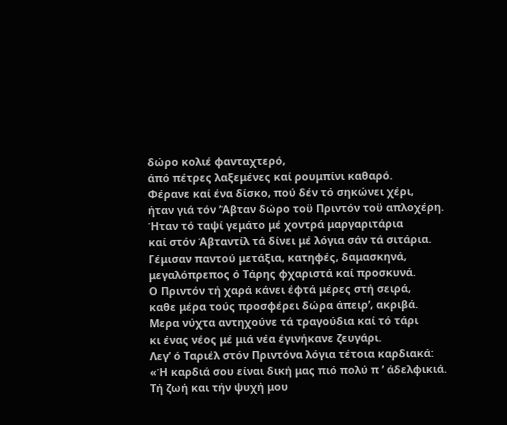δώρο κολιέ φανταχτερό,
άπό πέτρες λαξεμένες καί ρουμπίνι καθαρό.
Φέρανε καί ένα δίσκο, πού δέν τό σηκώνει χέρι,
ήταν γιά τόν ’Άβταν δώρο τοϋ Πριντόν τοϋ απλοχέρη.
Ήταν τό ταψί γεμάτο μέ χοντρά μαργαριτάρια
καί στόν Άβταντίλ τά δίνει μέ λόγια σάν τά σιτάρια.
Γέμισαν παντού μετάξια, κατηφές, δαμασκηνά,
μεγαλόπρεπος ό Τάρης φχαριστά καί προσκυνά.
Ο Πριντόν τή χαρά κάνει έφτά μέρες στή σειρά,
καθε μέρα τούς προσφέρει δώρα άπειρ’, ακριβά.
Μερα νύχτα αντηχούνε τά τραγούδια καί τό τάρι
κι ένας νέος μέ μιά νέα έγινήκανε ζευγάρι.
Λεγ’ ό Ταριέλ στόν Πριντόνα λόγια τέτοια καρδιακά:
«Ή καρδιά σου είναι δική μας πιό πολύ π ’ άδελφικιά.
Τή ζωή και τήν ψυχή μου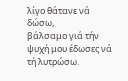λίγο θάτανε νά δώσω,
βάλσαμο γιά τήν ψυχή μου έδωσες νά τή λυτρώσω.